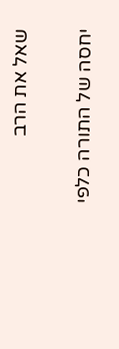שאל את הרב

יחסה של התורה כלפי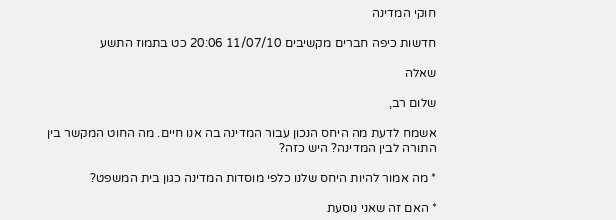חוקי המדינה

חדשות כיפה חברים מקשיבים 11/07/10 20:06 כט בתמוז התשע

שאלה

שלום רב,

אשמח לדעת מה היחס הנכון עבור המדינה בה אנו חיים. מה החוט המקשר בין התורה לבין המדינה? היש כזה?

* מה אמור להיות היחס שלנו כלפי מוסדות המדינה כגון בית המשפט?

* האם זה שאני נוסעת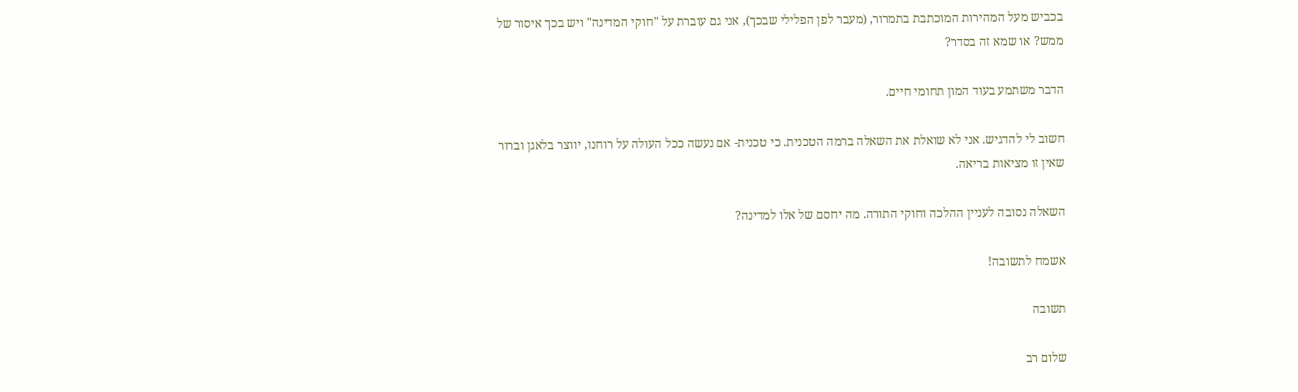בכביש מעל המהירות המוכתבת בתמרור, (מעבר לפן הפלילי שבכך), אני גם עוברת על "חוקי המדינה" ויש בכך איסור של ממש? או שמא זה בסדר?

הדבר משתמע בעוד המון תחומי חיים.

חשוב לי להדגיש. אני לא שואלת את השאלה ברמה הטכנית. כי טכנית- אם נעשה ככל העולה על רוחנו, יווצר בלאגן וברור שאין זו מציאות בריאה.

השאלה נסובה לעניין ההלכה וחוקי התורה. מה יחסם של אלו למדינה?

אשמח לתשובה!

תשובה

שלום רב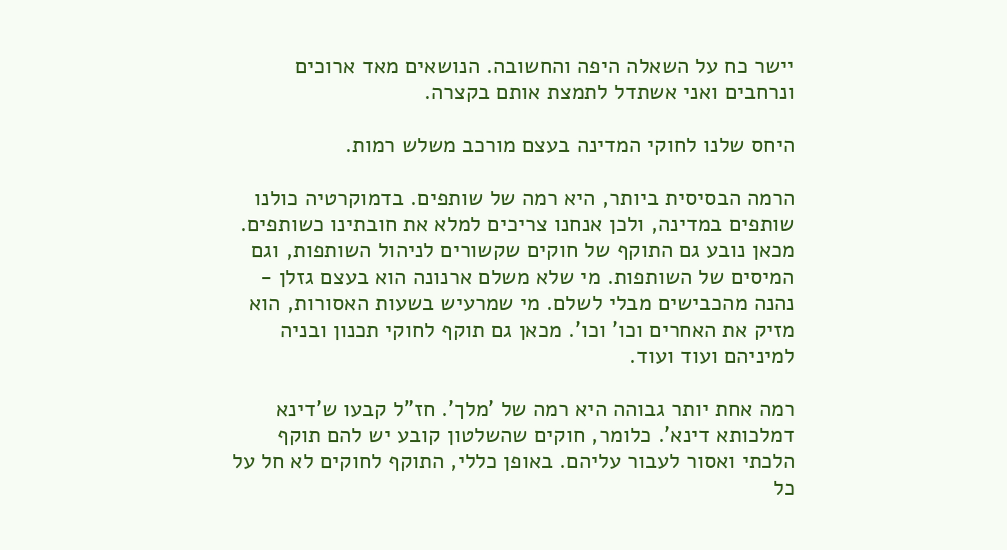יישר כח על השאלה היפה והחשובה. הנושאים מאד ארוכים ונרחבים ואני אשתדל לתמצת אותם בקצרה.

היחס שלנו לחוקי המדינה בעצם מורכב משלש רמות.

הרמה הבסיסית ביותר, היא רמה של שותפים. בדמוקרטיה כולנו שותפים במדינה, ולכן אנחנו צריכים למלא את חובתינו כשותפים. מכאן נובע גם התוקף של חוקים שקשורים לניהול השותפות, וגם המיסים של השותפות. מי שלא משלם ארנונה הוא בעצם גזלן - נהנה מהכבישים מבלי לשלם. מי שמרעיש בשעות האסורות, הוא מזיק את האחרים וכו' וכו'. מכאן גם תוקף לחוקי תכנון ובניה למיניהם ועוד ועוד.

רמה אחת יותר גבוהה היא רמה של 'מלך'. חז"ל קבעו ש'דינא דמלכותא דינא'. כלומר, חוקים שהשלטון קובע יש להם תוקף הלכתי ואסור לעבור עליהם. באופן כללי, התוקף לחוקים לא חל על כל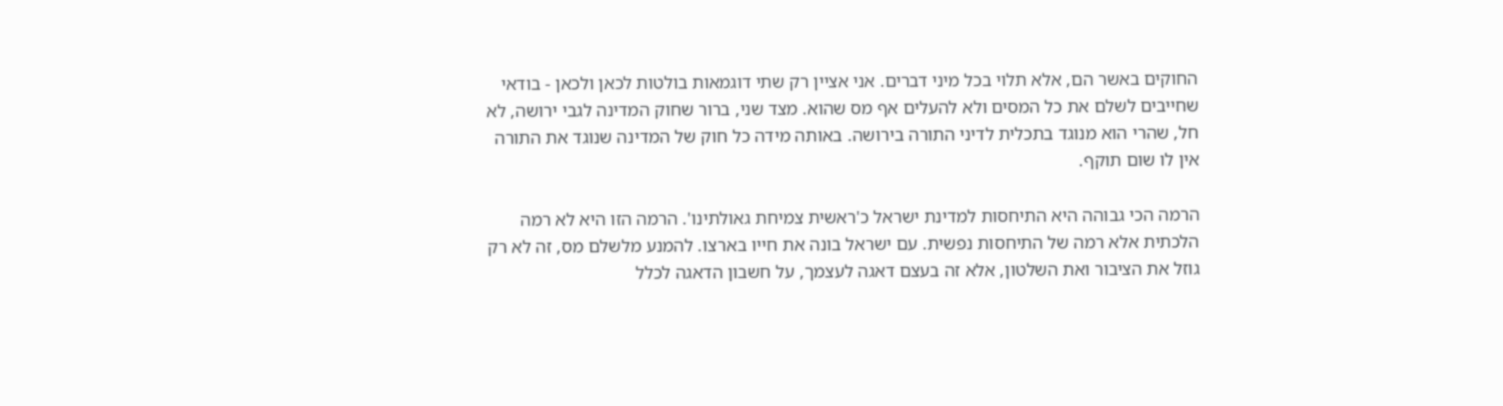החוקים באשר הם, אלא תלוי בכל מיני דברים. אני אציין רק שתי דוגמאות בולטות לכאן ולכאן - בודאי שחייבים לשלם את כל המסים ולא להעלים אף מס שהוא. מצד שני, ברור שחוק המדינה לגבי ירושה, לא חל, שהרי הוא מנוגד בתכלית לדיני התורה בירושה. באותה מידה כל חוק של המדינה שנוגד את התורה אין לו שום תוקף.

הרמה הכי גבוהה היא התיחסות למדינת ישראל כ'ראשית צמיחת גאולתינו'. הרמה הזו היא לא רמה הלכתית אלא רמה של התיחסות נפשית. עם ישראל בונה את חייו בארצו. להמנע מלשלם מס, זה לא רק גוזל את הציבור ואת השלטון, אלא זה בעצם דאגה לעצמך, על חשבון הדאגה לכלל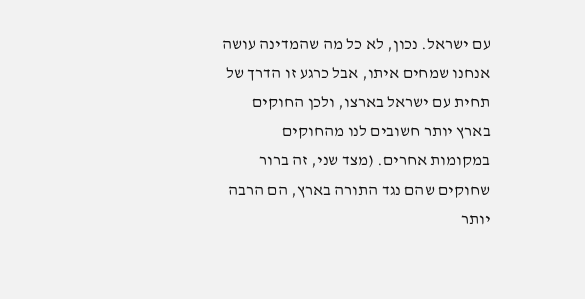עם ישראל. נכון, לא כל מה שהמדינה עושה אנחנו שמחים איתו, אבל כרגע זו הדרך של תחית עם ישראל בארצו, ולכן החוקים בארץ יותר חשובים לנו מהחוקים במקומות אחרים. (מצד שני, זה ברור שחוקים שהם נגד התורה בארץ, הם הרבה יותר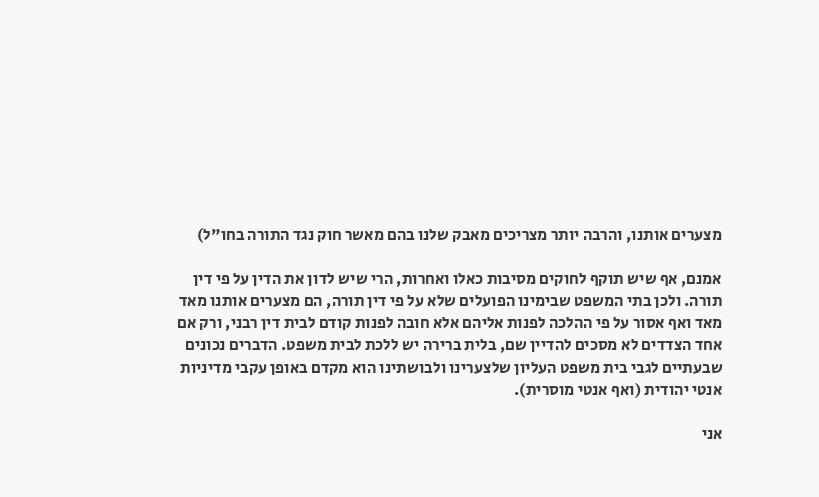מצערים אותנו, והרבה יותר מצריכים מאבק שלנו בהם מאשר חוק נגד התורה בחו"ל)

אמנם, אף שיש תוקף לחוקים מסיבות כאלו ואחרות, הרי שיש לדון את הדין על פי דין תורה. ולכן בתי המשפט שבימינו הפועלים שלא על פי דין תורה, הם מצערים אותנו מאד מאד ואף אסור על פי ההלכה לפנות אליהם אלא חובה לפנות קודם לבית דין רבני, ורק אם אחד הצדדים לא מסכים להדיין שם, בלית ברירה יש ללכת לבית משפט. הדברים נכונים שבעתיים לגבי בית משפט העליון שלצערינו ולבושתינו הוא מקדם באופן עקבי מדיניות אנטי יהודית (ואף אנטי מוסרית).

אני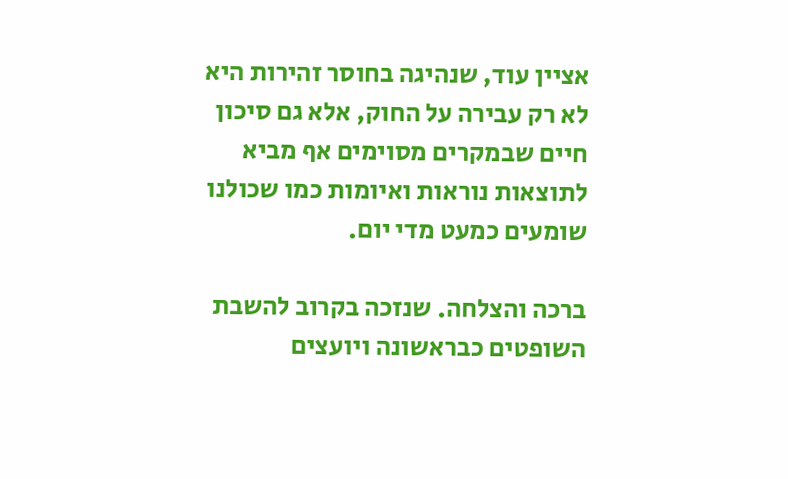אציין עוד, שנהיגה בחוסר זהירות היא לא רק עבירה על החוק, אלא גם סיכון חיים שבמקרים מסוימים אף מביא לתוצאות נוראות ואיומות כמו שכולנו שומעים כמעט מדי יום.

ברכה והצלחה. שנזכה בקרוב להשבת השופטים כבראשונה ויועצים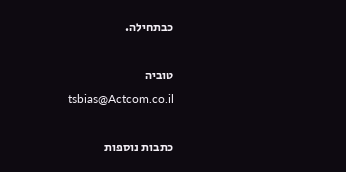כבתחילה.

טוביה
tsbias@Actcom.co.il

כתבות נוספות